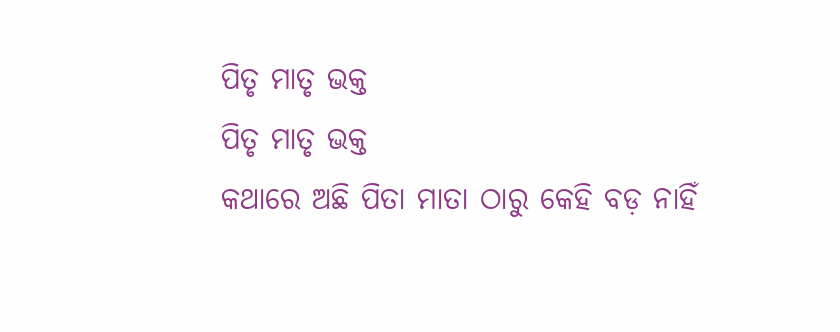ପିତୃ ମାତୃ ଭକ୍ତ
ପିତୃ ମାତୃ ଭକ୍ତ
କଥାରେ ଅଛି ପିତା ମାତା ଠାରୁ କେହି ବଡ଼ ନାହିଁ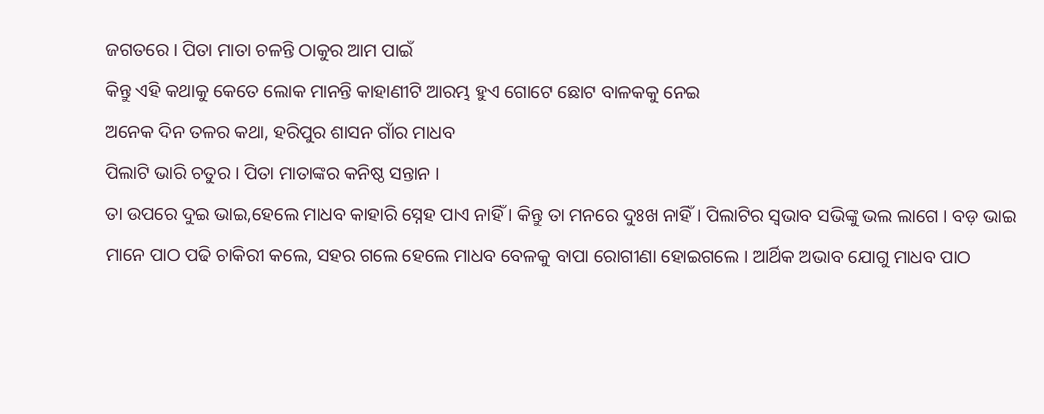ଜଗତରେ । ପିତା ମାତା ଚଳନ୍ତି ଠାକୁର ଆମ ପାଇଁ
କିନ୍ତୁ ଏହି କଥାକୁ କେତେ ଲୋକ ମାନନ୍ତି କାହାଣୀଟି ଆରମ୍ଭ ହୁଏ ଗୋଟେ ଛୋଟ ବାଳକକୁ ନେଇ
ଅନେକ ଦିନ ତଳର କଥା, ହରିପୁର ଶାସନ ଗାଁର ମାଧବ
ପିଲାଟି ଭାରି ଚତୁର । ପିତା ମାତାଙ୍କର କନିଷ୍ଠ ସନ୍ତାନ ।
ତା ଉପରେ ଦୁଇ ଭାଇ,ହେଲେ ମାଧବ କାହାରି ସ୍ନେହ ପାଏ ନାହିଁ । କିନ୍ତୁ ତା ମନରେ ଦୁଃଖ ନାହିଁ। ପିଲାଟିର ସ୍ଵଭାବ ସଭିଙ୍କୁ ଭଲ ଲାଗେ । ବଡ଼ ଭାଇ ମାନେ ପାଠ ପଢି ଚାକିରୀ କଲେ, ସହର ଗଲେ ହେଲେ ମାଧବ ବେଳକୁ ବାପା ରୋଗୀଣା ହୋଇଗଲେ । ଆର୍ଥିକ ଅଭାବ ଯୋଗୁ ମାଧବ ପାଠ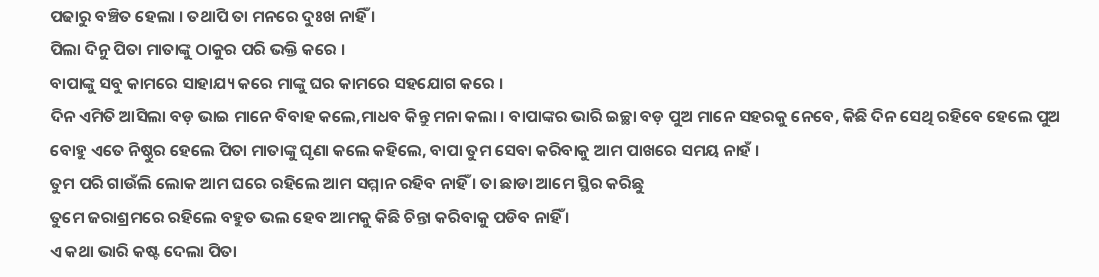ପଢାରୁ ବଞ୍ଚିତ ହେଲା । ତଥାପି ତା ମନରେ ଦୁଃଖ ନାହିଁ ।
ପିଲା ଦିନୁ ପିତା ମାତାଙ୍କୁ ଠାକୁର ପରି ଭକ୍ତି କରେ ।
ବାପାଙ୍କୁ ସବୁ କାମରେ ସାହାଯ୍ୟ କରେ ମାଙ୍କୁ ଘର କାମରେ ସହଯୋଗ କରେ ।
ଦିନ ଏମିତି ଆସିଲା ବଡ଼ ଭାଇ ମାନେ ବିବାହ କଲେ,ମାଧବ କିନ୍ତୁ ମନା କଲା । ବାପାଙ୍କର ଭାରି ଇଚ୍ଛା ବଡ଼ ପୁଅ ମାନେ ସହରକୁ ନେବେ, କିଛି ଦିନ ସେଥି ରହିବେ ହେଲେ ପୁଅ ବୋହୁ ଏତେ ନିଷ୍ଠୁର ହେଲେ ପିତା ମାତାଙ୍କୁ ଘୃଣା କଲେ କହିଲେ, ବାପା ତୁମ ସେବା କରିବାକୁ ଆମ ପାଖରେ ସମୟ ନାହଁ ।
ତୁମ ପରି ଗାଉଁଲି ଲୋକ ଆମ ଘରେ ରହିଲେ ଆମ ସମ୍ମାନ ରହିବ ନାହିଁ । ତା ଛାଡା ଆମେ ସ୍ଥିର କରିଛୁ
ତୁମେ ଜରାଶ୍ରମରେ ରହିଲେ ବହୁତ ଭଲ ହେବ ଆମକୁ କିଛି ଚିନ୍ତା କରିବାକୁ ପଡିବ ନାହିଁ ।
ଏ କଥା ଭାରି କଷ୍ଟ ଦେଲା ପିତା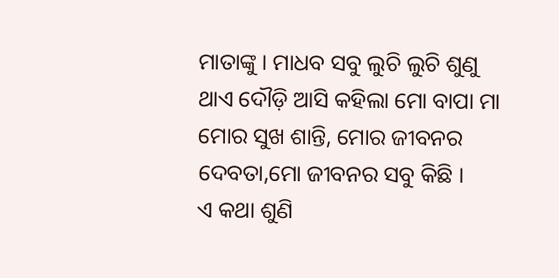ମାତାଙ୍କୁ । ମାଧବ ସବୁ ଲୁଚି ଲୁଚି ଶୁଣୁ ଥାଏ ଦୌଡ଼ି ଆସି କହିଲା ମୋ ବାପା ମା ମୋର ସୁଖ ଶାନ୍ତି, ମୋର ଜୀବନର ଦେବତା,ମୋ ଜୀବନର ସବୁ କିଛି ।
ଏ କଥା ଶୁଣି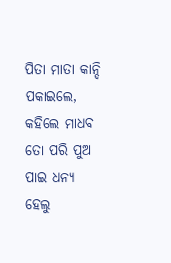ପିତା ମାତା କାନ୍ଦି ପକାଇଲେ, କହିଲେ ମାଧବ ତୋ ପରି ପୁଅ ପାଇ ଧନ୍ୟ ହେଲୁ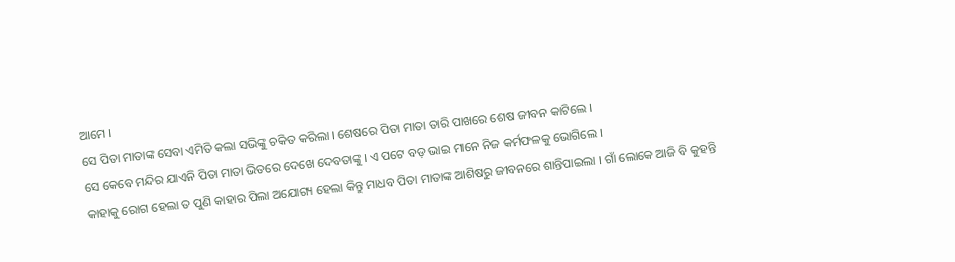ଆମେ ।
ସେ ପିତା ମାତାଙ୍କ ସେବା ଏମିତି କଲା ସଭିଙ୍କୁ ଚକିତ କରିଲା । ଶେଷରେ ପିତା ମାତା ତାରି ପାଖରେ ଶେଷ ଜୀବନ କାଟିଲେ ।
ସେ କେବେ ମନ୍ଦିର ଯାଏନି ପିତା ମାତା ଭିତରେ ଦେଖେ ଦେବତାଙ୍କୁ । ଏ ପଟେ ବଡ଼ ଭାଇ ମାନେ ନିଜ କର୍ମଫଳକୁ ଭୋଗିଲେ ।
କାହାକୁ ରୋଗ ହେଲା ତ ପୁଣି କାହାର ପିଲା ଅଯୋଗ୍ୟ ହେଲା କିନ୍ତୁ ମାଧବ ପିତା ମାତାଙ୍କ ଆଶିଷରୁ ଜୀବନରେ ଶାନ୍ତିପାଇଲା । ଗାଁ ଲୋକେ ଆଜି ବି କୁହନ୍ତି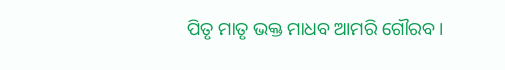ପିତୃ ମାତୃ ଭକ୍ତ ମାଧବ ଆମରି ଗୌରବ ।